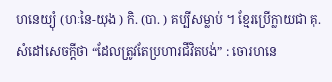ហនេយ្យុំ (ហៈនៃ-យុង ) កិ. (បា. ) គប្បីសម្លាប់ ។ ខ្មែរប្រើក្លាយជា គុ. សំដៅសេចក្ដីថា “ដែលត្រូវតែប្រហារជីវិតបង់” : ចោរហនេ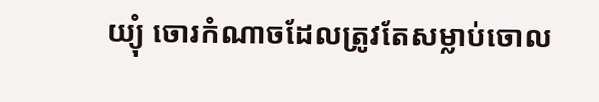យ្យុំ ចោរកំណាចដែលត្រូវតែសម្លាប់ចោល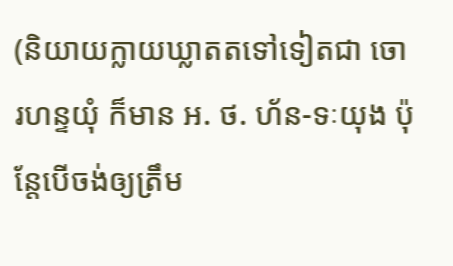(និយាយក្លាយឃ្លាតតទៅទៀតជា ចោរហន្ទយុំ ក៏មាន អ. ថ. ហ័ន-ទៈយុង ប៉ុន្តែបើចង់ឲ្យត្រឹម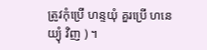ត្រូវកុំប្រើ ហន្ទយុំ គួរប្រើ ហនេយ្យុំ វិញ ) ។